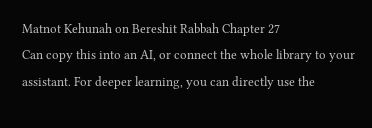Matnot Kehunah on Bereshit Rabbah Chapter 27
Can copy this into an AI, or connect the whole library to your assistant. For deeper learning, you can directly use the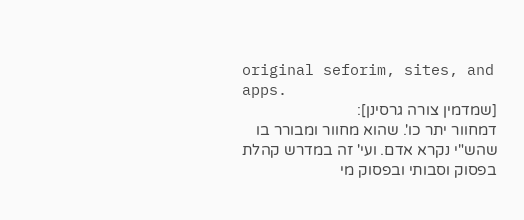original seforim, sites, and apps.
[שמדמין צורה גרסינן]:
דמחוור יתר כו'. שהוא מחוור ומבורר בו שהש"י נקרא אדם. ועי' זה במדרש קהלת בפסוק וסבותי ובפסוק מי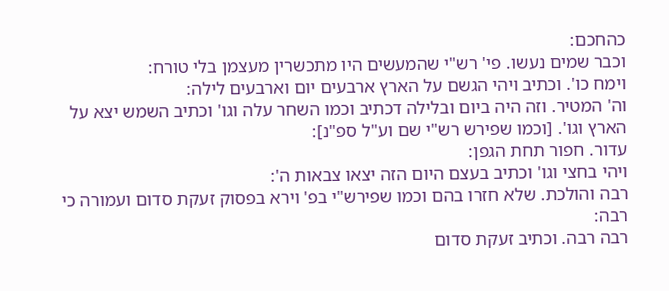כהחכם:
וכבר שמים נעשו. פי' רש"י שהמעשים היו מתכשרין מעצמן בלי טורח:
וימח כו'. וכתיב ויהי הגשם על הארץ ארבעים יום וארבעים לילה:
וה' המטיר. וזה היה ביום ובלילה דכתיב וכמו השחר עלה וגו' וכתיב השמש יצא על הארץ וגו'. [וכמו שפירש רש"י שם וע"ל ספ"נ]:
עדור. חפור תחת הגפן:
ויהי בחצי וגו' וכתיב בעצם היום הזה יצאו צבאות ה':
רבה והולכת. שלא חזרו בהם וכמו שפירש"י בפ' וירא בפסוק זעקת סדום ועמורה כי רבה:
רבה רבה. וכתיב זעקת סדום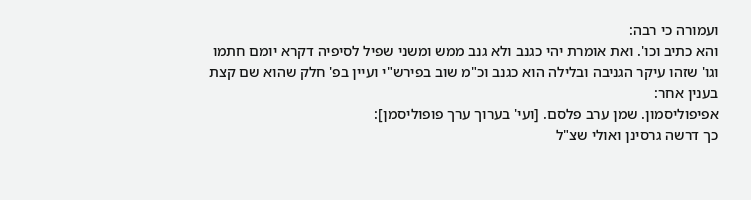ועמורה כי רבה:
והא כתיב וכו'. ואת אומרת יהי כגנב ולא גנב ממש ומשני שפיל לסיפיה דקרא יומם חתמו וגו' שזהו עיקר הגניבה ובלילה הוא כגנב וכ"מ שוב בפירש"י ועיין בפ' חלק שהוא שם קצת בענין אחר:
אפיפוליסמון. שמן ערב פלסם. [ועי' בערוך ערך פופוליסמן]:
כך דרשה גרסינן ואולי שצ"ל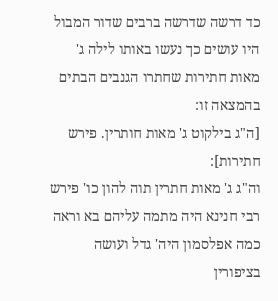כד דרשה שדרשה ברבים שדור המבול היו עושים כך נעשו באותו לילה ג' מאות חתירות שחתרו הגנבים הבתים בהמצאה זו:
[ה"ג בילקוט ג' מאות חותרין. פירש חתירות]:
וה"ג ג' מאות חתרין תוה להון כו' פירש רבי חנינא היה מתמה עליהם בא וראה כמה אפלסמון היה' גדל ועושה בציפורין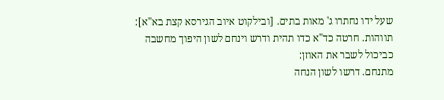שעל ידו נחתרו ג' מאות בתים. [ובילקוט איוב הגירסא קצת בא"א]:
תווהות. חרטה כד"א כדו תהית ודרש וינחם לשון היפוך מחשבה כביכול לשבר את האוזן:
מתנחם. דרשו לשון הנחה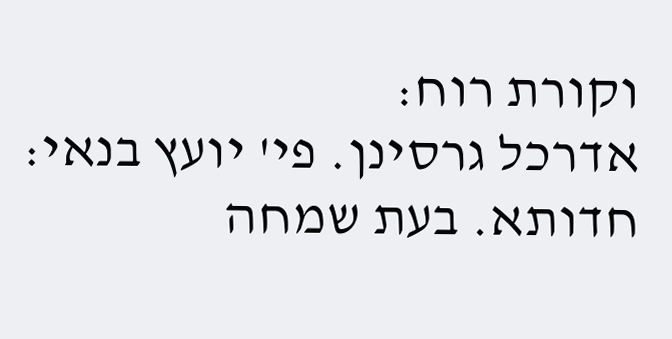וקורת רוח:
אדרכל גרסינן. פי' יועץ בנאי:
חדותא. בעת שמחה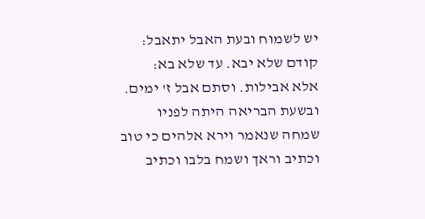יש לשמוח ובעת האבל יתאבל:
קודם שלא יבא. עד שלא בא:
אלא אבילות. וסתם אבל ז' ימים. ובשעת הבריאה היתה לפניו שמחה שנאמר וירא אלהים כי טוב וכתיב וראך ושמח בלבו וכתיב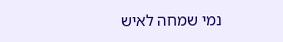נמי שמחה לאיש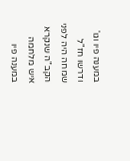במענה פיו וגו' ודרשו חז"ל שמחה היה לפני הקב"ה שנקרא איש מלחמה במענה פיו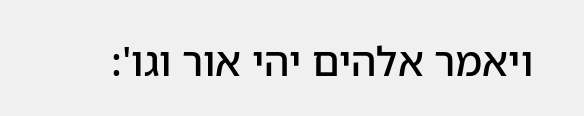ויאמר אלהים יהי אור וגו':